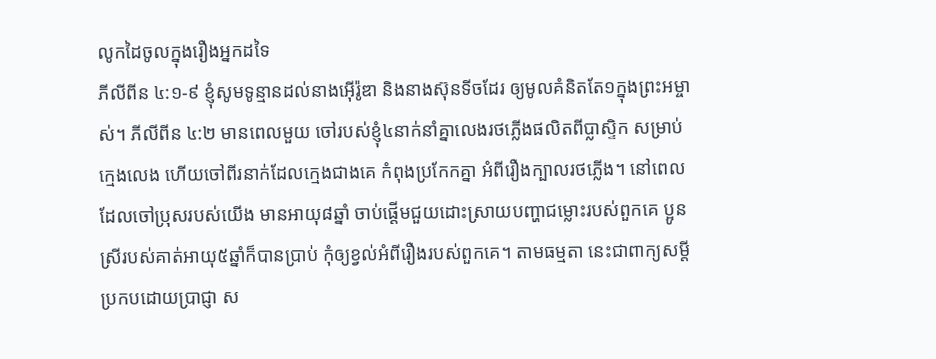លូកដៃចូលក្នុងរឿងអ្នកដទៃ
ភីលីពីន ៤:១-៩ ខ្ញុំសូមទូន្មានដល់នាងអ៊ើរ៉ូឌា និងនាងស៊ុនទីចដែរ ឲ្យមូលគំនិតតែ១ក្នុងព្រះអម្ចាស់។ ភីលីពីន ៤:២ មានពេលមួយ ចៅរបស់ខ្ញុំ៤នាក់នាំគ្នាលេងរថភ្លើងផលិតពីប្លាស្ទិក សម្រាប់ក្មេងលេង ហើយចៅពីរនាក់ដែលក្មេងជាងគេ កំពុងប្រកែកគ្នា អំពីរឿងក្បាលរថភ្លើង។ នៅពេលដែលចៅប្រុសរបស់យើង មានអាយុ៨ឆ្នាំ ចាប់ផ្តើមជួយដោះស្រាយបញ្ហាជម្លោះរបស់ពួកគេ ប្អូនស្រីរបស់គាត់អាយុ៥ឆ្នាំក៏បានប្រាប់ កុំឲ្យខ្វល់អំពីរឿងរបស់ពួកគេ។ តាមធម្មតា នេះជាពាក្យសម្តីប្រកបដោយប្រាជ្ញា ស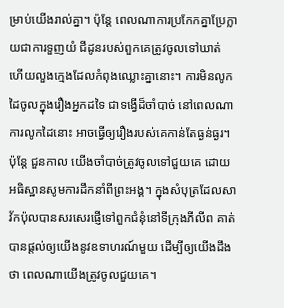ម្រាប់យើងរាល់គ្នា។ ប៉ុន្តែ ពេលណាការប្រកែកគ្នាប្រែក្លាយជាការទួញយំ ជីដូនរបស់ពួកគេត្រូវចូលទៅឃាត់ ហើយលួងក្មេងដែលកំពុងឈ្លោះគ្នានោះ។ ការមិនលូកដៃចូលក្នុងរឿងអ្នកដទៃ ជាទង្វើដ៏ចាំបាច់ នៅពេលណាការលូកដៃនោះ អាចធ្វើឲ្យរឿងរបស់គេកាន់តែធ្ងន់ធ្ងរ។ ប៉ុន្តែ ជួនកាល យើងចាំបាច់ត្រូវចូលទៅជួយគេ ដោយអធិស្ឋានសូមការដឹកនាំពីព្រះអង្គ។ ក្នុងសំបុត្រដែលសាវ័កប៉ុលបានសរសេរផ្ញើទៅពួកជំនុំនៅទីក្រុងភីលីព គាត់បានផ្តល់ឲ្យយើងនូវឧទាហរណ៍មួយ ដើម្បីឲ្យយើងដឹងថា ពេលណាយើងត្រូវចូលជួយគេ។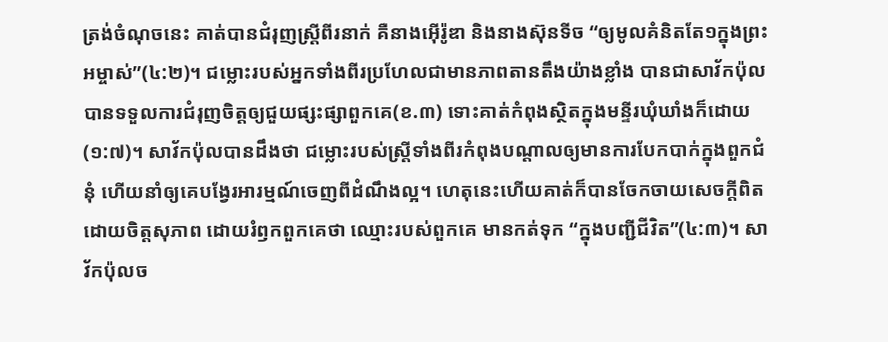ត្រង់ចំណុចនេះ គាត់បានជំរុញស្រ្តីពីរនាក់ គឺនាងអ៊ើរ៉ូឌា និងនាងស៊ុនទីច “ឲ្យមូលគំនិតតែ១ក្នុងព្រះអម្ចាស់”(៤:២)។ ជម្លោះរបស់អ្នកទាំងពីរប្រហែលជាមានភាពតានតឹងយ៉ាងខ្លាំង បានជាសាវ័កប៉ុលបានទទួលការជំរុញចិត្តឲ្យជួយផ្សះផ្សាពួកគេ(ខ.៣) ទោះគាត់កំពុងស្ថិតក្នុងមន្ទីរឃុំឃាំងក៏ដោយ(១:៧)។ សាវ័កប៉ុលបានដឹងថា ជម្លោះរបស់ស្រ្តីទាំងពីរកំពុងបណ្តាលឲ្យមានការបែកបាក់ក្នុងពួកជំនុំ ហើយនាំឲ្យគេបង្វែរអារម្មណ៍ចេញពីដំណឹងល្អ។ ហេតុនេះហើយគាត់ក៏បានចែកចាយសេចក្តីពិត ដោយចិត្តសុភាព ដោយរំឭកពួកគេថា ឈ្មោះរបស់ពួកគេ មានកត់ទុក “ក្នុងបញ្ជីជីវិត”(៤:៣)។ សាវ័កប៉ុលច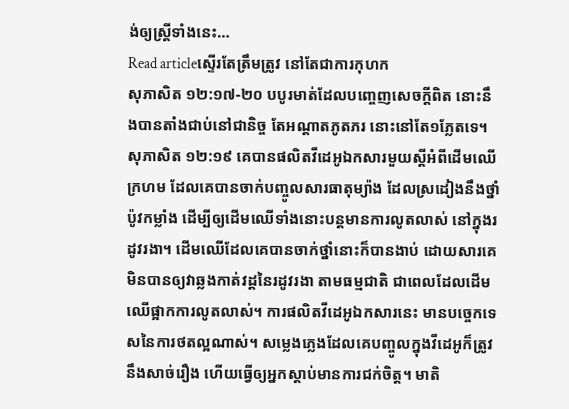ង់ឲ្យស្រ្តីទាំងនេះ…
Read articleស្ទើរតែត្រឹមត្រូវ នៅតែជាការកុហក
សុភាសិត ១២:១៧-២០ បបូរមាត់ដែលបញ្ចេញសេចក្តីពិត នោះនឹងបានតាំងជាប់នៅជានិច្ច តែអណ្តាតភូតភរ នោះនៅតែ១ភ្លែតទេ។ សុភាសិត ១២:១៩ គេបានផលិតវីដេអូឯកសារមួយស្តីអំពីដើមឈើក្រហម ដែលគេបានចាក់បញ្ចូលសារធាតុម្យ៉ាង ដែលស្រដៀងនឹងថ្នាំប៉ូវកម្លាំង ដើម្បីឲ្យដើមឈើទាំងនោះបន្តមានការលូតលាស់ នៅក្នុងរដូវរងា។ ដើមឈើដែលគេបានចាក់ថ្នាំនោះក៏បានងាប់ ដោយសារគេមិនបានឲ្យវាឆ្លងកាត់វដ្តនៃរដូវរងា តាមធម្មជាតិ ជាពេលដែលដើមឈើផ្អាកការលូតលាស់។ ការផលិតវីដេអូឯកសារនេះ មានបច្ចេកទេសនៃការថតល្អណាស់។ សម្លេងភ្លេងដែលគេបញ្ចូលក្នុងវីដេអូក៏ត្រូវនឹងសាច់រឿង ហើយធ្វើឲ្យអ្នកស្តាប់មានការជក់ចិត្ត។ មាតិ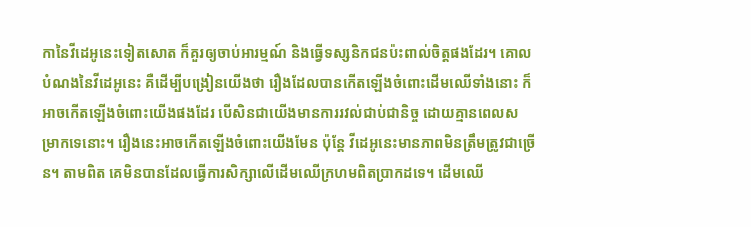កានៃវីដេអូនេះទៀតសោត ក៏គួរឲ្យចាប់អារម្មណ៍ និងធ្វើទស្សនិកជនប៉ះពាល់ចិត្តផងដែរ។ គោលបំណងនៃវីដេអូនេះ គឺដើម្បីបង្រៀនយើងថា រឿងដែលបានកើតឡើងចំពោះដើមឈើទាំងនោះ ក៏អាចកើតឡើងចំពោះយើងផងដែរ បើសិនជាយើងមានការរវល់ជាប់ជានិច្ច ដោយគ្មានពេលសម្រាកទេនោះ។ រឿងនេះអាចកើតឡើងចំពោះយើងមែន ប៉ុន្តែ វីដេអូនេះមានភាពមិនត្រឹមត្រូវជាច្រើន។ តាមពិត គេមិនបានដែលធ្វើការសិក្សាលើដើមឈើក្រហមពិតប្រាកដទេ។ ដើមឈើ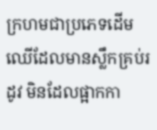ក្រហមជាប្រភេទដើមឈើដែលមានស្លឹកគ្រប់រដូវ មិនដែលផ្អាកកា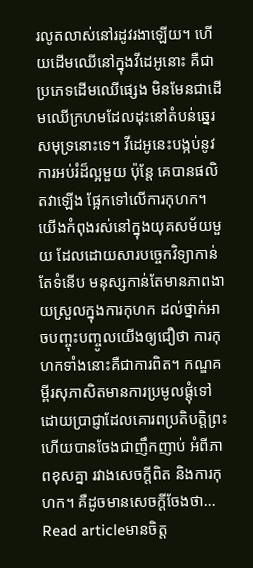រលូតលាស់នៅរដូវរងាឡើយ។ ហើយដើមឈើនៅក្នុងវីដេអូនោះ គឺជាប្រភេទដើមឈើផ្សេង មិនមែនជាដើមឈើក្រហមដែលដុះនៅតំបន់ឆ្នេរសមុទ្រនោះទេ។ វីដេអូនេះបង្កប់នូវការអប់រំដ៏ល្អមួយ ប៉ុន្តែ គេបានផលិតវាឡើង ផ្អែកទៅលើការកុហក។ យើងកំពុងរស់នៅក្នុងយុគសម័យមួយ ដែលដោយសារបច្ចេកវិទ្យាកាន់តែទំនើប មនុស្សកាន់តែមានភាពងាយស្រួលក្នុងការកុហក ដល់ថ្នាក់អាចបញ្ចុះបញ្ចូលយើងឲ្យជឿថា ការកុហកទាំងនោះគឺជាការពិត។ កណ្ឌគម្ពីរសុភាសិតមានការប្រមូលផ្តុំទៅដោយប្រាជ្ញាដែលគោរពប្រតិបត្តិព្រះ ហើយបានចែងជាញឹកញាប់ អំពីភាពខុសគ្នា រវាងសេចក្តីពិត និងការកុហក។ គឺដូចមានសេចក្តីចែងថា…
Read articleមានចិត្ត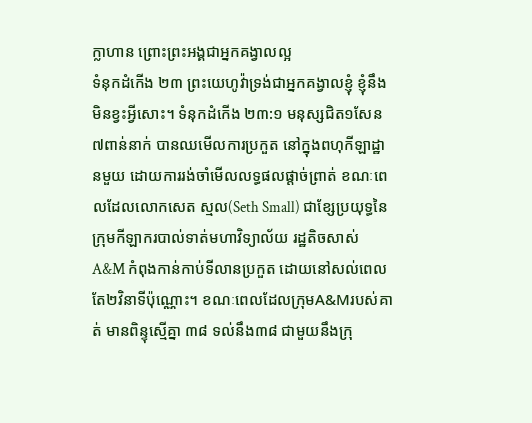ក្លាហាន ព្រោះព្រះអង្គជាអ្នកគង្វាលល្អ
ទំនុកដំកើង ២៣ ព្រះយេហូវ៉ាទ្រង់ជាអ្នកគង្វាលខ្ញុំ ខ្ញុំនឹងមិនខ្វះអ្វីសោះ។ ទំនុកដំកើង ២៣:១ មនុស្សជិត១សែន ៧ពាន់នាក់ បានឈមើលការប្រកួត នៅក្នុងពហុកីឡាដ្ឋានមួយ ដោយការរង់ចាំមើលលទ្ធផលផ្តាច់ព្រាត់ ខណៈពេលដែលលោកសេត ស្មល(Seth Small) ជាខ្សែប្រយុទ្ធនៃក្រុមកីឡាករបាល់ទាត់មហាវិទ្យាល័យ រដ្ឋតិចសាស់ A&M កំពុងកាន់កាប់ទីលានប្រកួត ដោយនៅសល់ពេលតែ២វិនាទីប៉ុណ្ណោះ។ ខណៈពេលដែលក្រុមA&Mរបស់គាត់ មានពិន្ទុស្មើគ្នា ៣៨ ទល់នឹង៣៨ ជាមួយនឹងក្រុ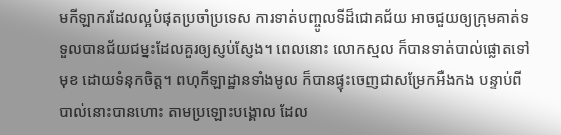មកីឡាករដែលល្អបំផុតប្រចាំប្រទេស ការទាត់បញ្ចូលទីដ៏ជោគជ័យ អាចជួយឲ្យក្រុមគាត់ទទួលបានជ័យជម្នះដែលគួរឲ្យស្ញប់ស្ញែង។ ពេលនោះ លោកស្មល ក៏បានទាត់បាល់ផ្លោតទៅមុខ ដោយទំនុកចិត្ត។ ពហុកីឡាដ្ឋានទាំងមូល ក៏បានផ្ទុះចេញជាសម្រែកអឺងកង បន្ទាប់ពីបាល់នោះបានហោះ តាមប្រឡោះបង្គោល ដែល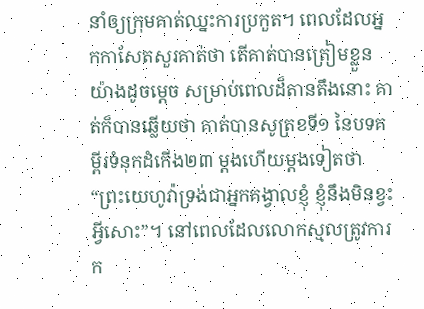នាំឲ្យក្រុមគាត់ឈ្នះការប្រកួត។ ពេលដែលអ្នកកាសែតសួរគាត់ថា តើគាត់បានត្រៀមខ្លួនយ៉ាងដូចម្តេច សម្រាប់ពេលដ៏តានតឹងនោះ គាត់ក៏បានឆ្លើយថា គាត់បានសូត្រខទី១ នៃបទគម្ពីរទំនុកដំកើង២៣ ម្តងហើយម្តងទៀតថា “ព្រះយេហូវ៉ាទ្រង់ជាអ្នកគង្វាលខ្ញុំ ខ្ញុំនឹងមិនខ្វះអ្វីសោះ”។ នៅពេលដែលលោកស្មលត្រូវការក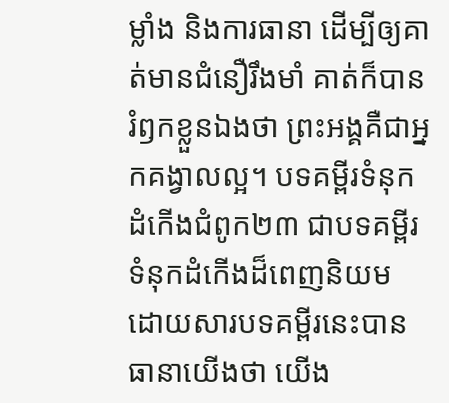ម្លាំង និងការធានា ដើម្បីឲ្យគាត់មានជំនឿរឹងមាំ គាត់ក៏បានរំឭកខ្លួនឯងថា ព្រះអង្គគឺជាអ្នកគង្វាលល្អ។ បទគម្ពីរទំនុកដំកើងជំពូក២៣ ជាបទគម្ពីរទំនុកដំកើងដ៏ពេញនិយម ដោយសារបទគម្ពីរនេះបានធានាយើងថា យើង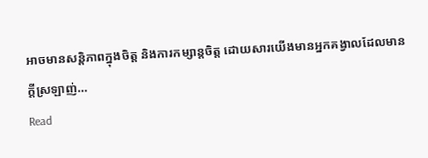អាចមានសន្តិភាពក្នុងចិត្ត និងការកម្សាន្តចិត្ត ដោយសារយើងមានអ្នកគង្វាលដែលមានក្តីស្រឡាញ់…
Read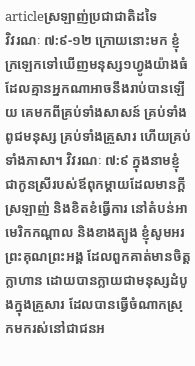articleស្រឡាញ់ប្រជាជាតិដទៃ
វិវរណៈ ៧:៩-១២ ក្រោយនោះមក ខ្ញុំក្រឡេកទៅឃើញមនុស្ស១ហ្វូងយ៉ាងធំ ដែលគ្មានអ្នកណាអាចនឹងរាប់បានឡើយ គេមកពីគ្រប់ទាំងសាសន៍ គ្រប់ទាំងពូជមនុស្ស គ្រប់ទាំងគ្រួសារ ហើយគ្រប់ទាំងភាសា។ វិវរណៈ ៧:៩ ក្នុងនាមខ្ញុំជាកូនស្រីរបស់ឪពុកម្តាយដែលមានក្តីស្រឡាញ់ និងខិតខំធ្វើការ នៅតំបន់អាមេរិកកណ្តាល និងខាងត្បូង ខ្ញុំសូមអរព្រះគុណព្រះអង្គ ដែលពួកគាត់មានចិត្តក្លាហាន ដោយបានក្លាយជាមនុស្សដំបូងក្នុងគ្រួសារ ដែលបានធ្វើចំណាកស្រុកមករស់នៅជាជនអ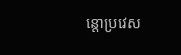ន្តោប្រវេស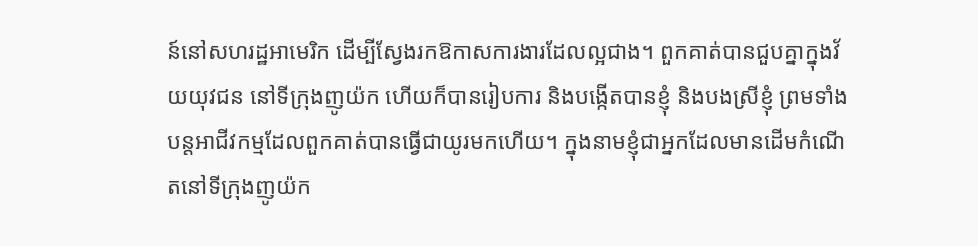ន៍នៅសហរដ្ឋអាមេរិក ដើម្បីស្វែងរកឱកាសការងារដែលល្អជាង។ ពួកគាត់បានជួបគ្នាក្នុងវ័យយុវជន នៅទីក្រុងញូយ៉ក ហើយក៏បានរៀបការ និងបង្កើតបានខ្ញុំ និងបងស្រីខ្ញុំ ព្រមទាំងបន្តអាជីវកម្មដែលពួកគាត់បានធ្វើជាយូរមកហើយ។ ក្នុងនាមខ្ញុំជាអ្នកដែលមានដើមកំណើតនៅទីក្រុងញូយ៉ក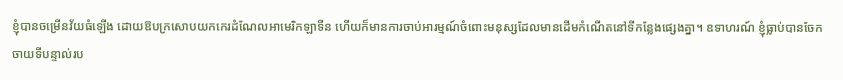ខ្ញុំបានចម្រើនវ័យធំឡើង ដោយឱបក្រសោបយកកេរដំណែលអាមេរិកឡាទីន ហើយក៏មានការចាប់អារម្មណ៍ចំពោះមនុស្សដែលមានដើមកំណើតនៅទីកន្លែងផ្សេងគ្នា។ ឧទាហរណ៍ ខ្ញុំធ្លាប់បានចែកចាយទីបន្ទាល់រប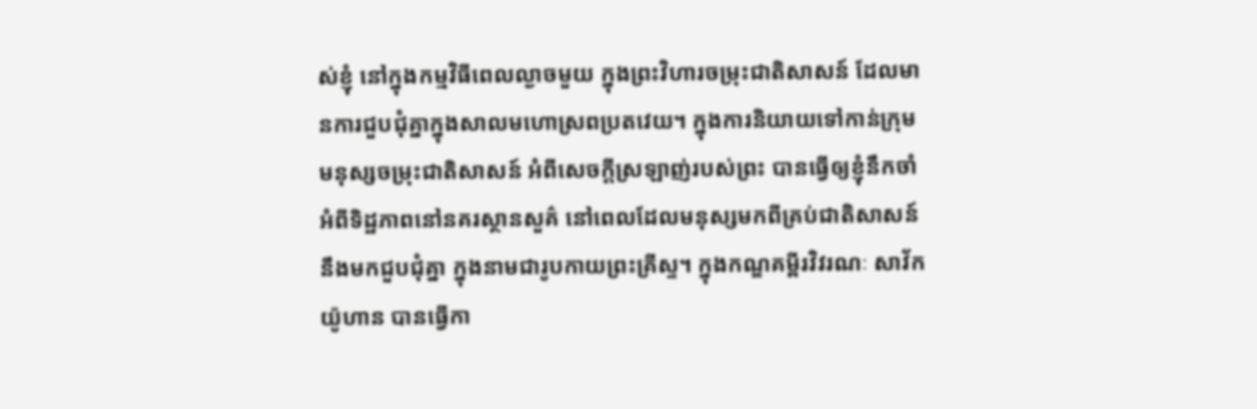ស់ខ្ញុំ នៅក្នុងកម្មវិធីពេលល្ងាចមួយ ក្នុងព្រះវិហារចម្រុះជាតិសាសន៍ ដែលមានការជួបជុំគ្នាក្នុងសាលមហោស្រពប្រតវេយ។ ក្នុងការនិយាយទៅកាន់ក្រុមមនុស្សចម្រុះជាតិសាសន៍ អំពីសេចក្តីស្រឡាញ់របស់ព្រះ បានធ្វើឲ្យខ្ញុំនឹកចាំ អំពីទិដ្ឋភាពនៅនគរស្ថានសួគ៌ នៅពេលដែលមនុស្សមកពីគ្រប់ជាតិសាសន៍ នឹងមកជួបជុំគ្នា ក្នុងនាមជារូបកាយព្រះគ្រីស្ទ។ ក្នុងកណ្ឌគម្ពីរវិវរណៈ សាវ័កយ៉ូហាន បានធ្វើកា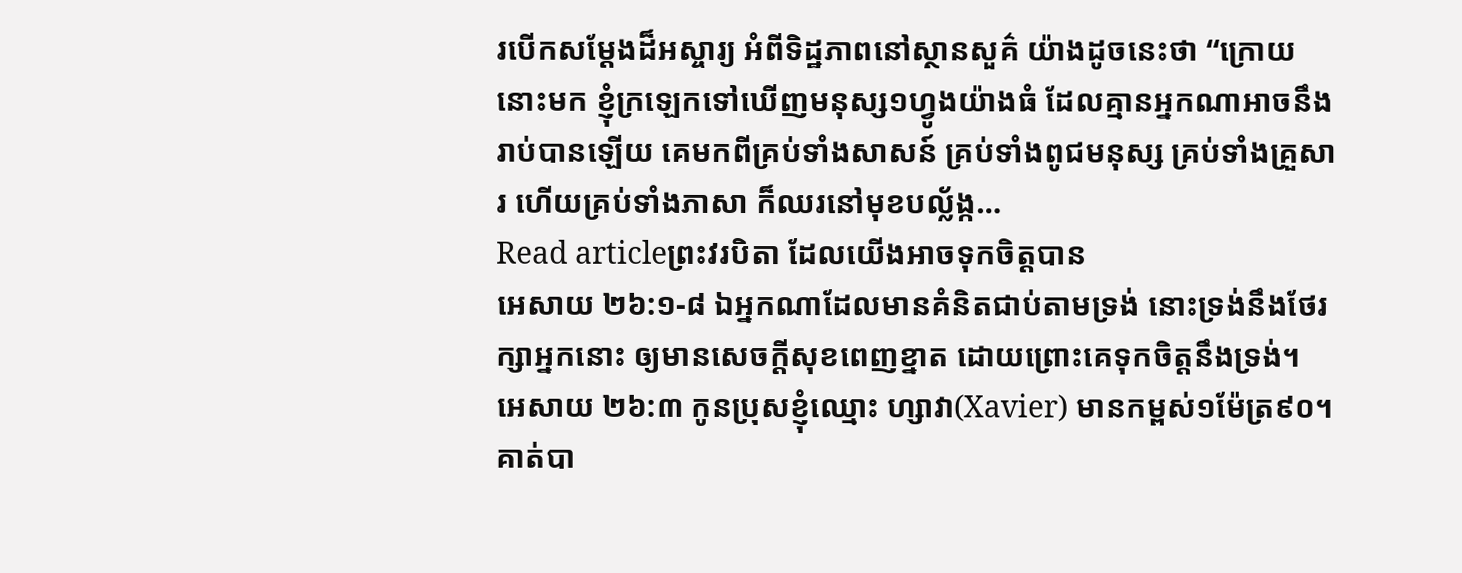របើកសម្តែងដ៏អស្ចារ្យ អំពីទិដ្ឋភាពនៅស្ថានសួគ៌ យ៉ាងដូចនេះថា “ក្រោយនោះមក ខ្ញុំក្រឡេកទៅឃើញមនុស្ស១ហ្វូងយ៉ាងធំ ដែលគ្មានអ្នកណាអាចនឹងរាប់បានឡើយ គេមកពីគ្រប់ទាំងសាសន៍ គ្រប់ទាំងពូជមនុស្ស គ្រប់ទាំងគ្រួសារ ហើយគ្រប់ទាំងភាសា ក៏ឈរនៅមុខបល្ល័ង្ក…
Read articleព្រះវរបិតា ដែលយើងអាចទុកចិត្តបាន
អេសាយ ២៦:១-៨ ឯអ្នកណាដែលមានគំនិតជាប់តាមទ្រង់ នោះទ្រង់នឹងថែរក្សាអ្នកនោះ ឲ្យមានសេចក្តីសុខពេញខ្នាត ដោយព្រោះគេទុកចិត្តនឹងទ្រង់។ អេសាយ ២៦:៣ កូនប្រុសខ្ញុំឈ្មោះ ហ្សាវា(Xavier) មានកម្ពស់១ម៉ែត្រ៩០។ គាត់បា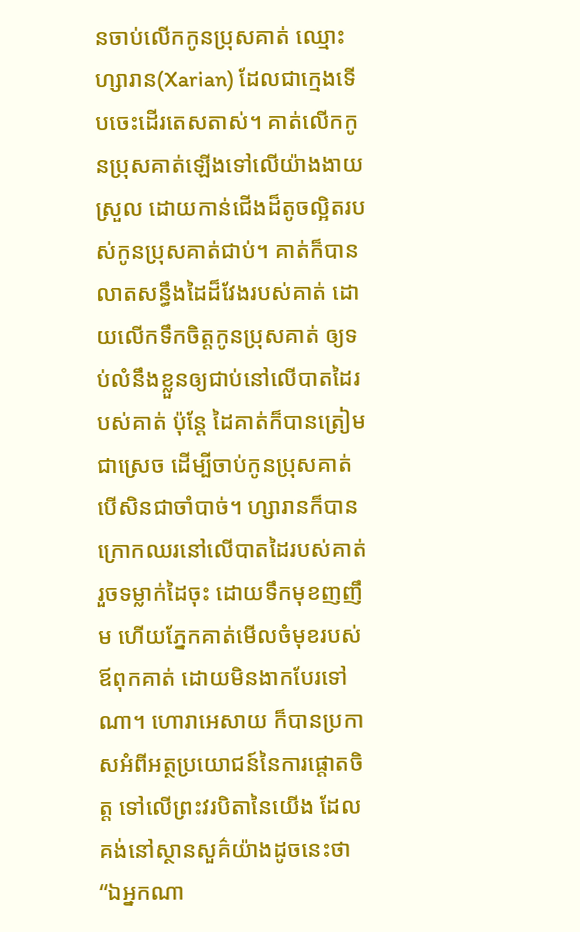នចាប់លើកកូនប្រុសគាត់ ឈ្មោះហ្សារាន(Xarian) ដែលជាក្មេងទើបចេះដើរតេសតាស់។ គាត់លើកកូនប្រុសគាត់ឡើងទៅលើយ៉ាងងាយស្រួល ដោយកាន់ជើងដ៏តូចល្អិតរបស់កូនប្រុសគាត់ជាប់។ គាត់ក៏បានលាតសន្ធឹងដៃដ៏វែងរបស់គាត់ ដោយលើកទឹកចិត្តកូនប្រុសគាត់ ឲ្យទប់លំនឹងខ្លួនឲ្យជាប់នៅលើបាតដៃរបស់គាត់ ប៉ុន្តែ ដៃគាត់ក៏បានត្រៀមជាស្រេច ដើម្បីចាប់កូនប្រុសគាត់ បើសិនជាចាំបាច់។ ហ្សារានក៏បានក្រោកឈរនៅលើបាតដៃរបស់គាត់ រួចទម្លាក់ដៃចុះ ដោយទឹកមុខញញឹម ហើយភ្នែកគាត់មើលចំមុខរបស់ឪពុកគាត់ ដោយមិនងាកបែរទៅណា។ ហោរាអេសាយ ក៏បានប្រកាសអំពីអត្ថប្រយោជន៍នៃការផ្តោតចិត្ត ទៅលើព្រះវរបិតានៃយើង ដែលគង់នៅស្ថានសួគ៌យ៉ាងដូចនេះថា “ឯអ្នកណា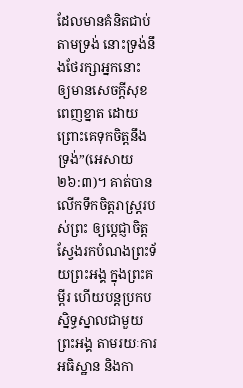ដែលមានគំនិតជាប់តាមទ្រង់ នោះទ្រង់នឹងថែរក្សាអ្នកនោះ ឲ្យមានសេចក្តីសុខពេញខ្នាត ដោយព្រោះគេទុកចិត្តនឹងទ្រង់”(អេសាយ ២៦:៣)។ គាត់បានលើកទឹកចិត្តរាស្រ្តរបស់ព្រះ ឲ្យប្តេជ្ញាចិត្តស្វែងរកបំណងព្រះទ័យព្រះអង្គ ក្នុងព្រះគម្ពីរ ហើយបន្តប្រកបស្និទ្ធស្នាលជាមួយព្រះអង្គ តាមរយៈការអធិស្ឋាន និងកា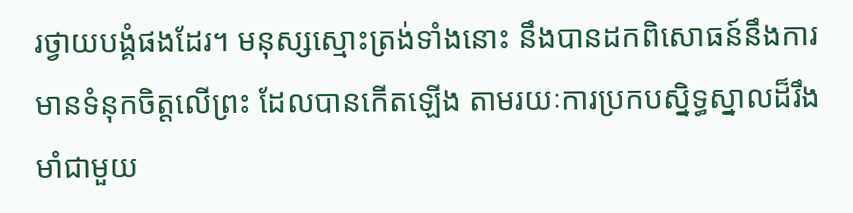រថ្វាយបង្គំផងដែរ។ មនុស្សស្មោះត្រង់ទាំងនោះ នឹងបានដកពិសោធន៍នឹងការមានទំនុកចិត្តលើព្រះ ដែលបានកើតឡើង តាមរយៈការប្រកបស្និទ្ធស្នាលដ៏រឹងមាំជាមួយ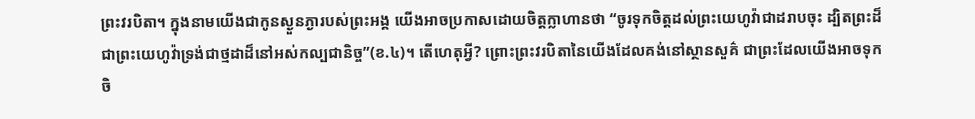ព្រះវរបិតា។ ក្នុងនាមយើងជាកូនស្ងួនភ្ងារបស់ព្រះអង្គ យើងអាចប្រកាសដោយចិត្តក្លាហានថា “ចូរទុកចិត្តដល់ព្រះយេហូវ៉ាជាដរាបចុះ ដ្បិតព្រះដ៏ជាព្រះយេហូវ៉ាទ្រង់ជាថ្មដាដ៏នៅអស់កល្បជានិច្ច”(ខ.៤)។ តើហេតុអ្វី? ព្រោះព្រះវរបិតានៃយើងដែលគង់នៅស្ថានសួគ៌ ជាព្រះដែលយើងអាចទុកចិ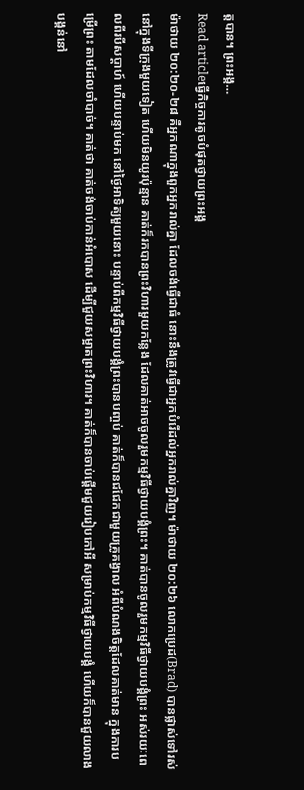ត្តបាន។ ព្រះអង្គ…
Read articleធ្វើកិច្ចការតូចបំផុតថ្វាយព្រះអង្គ
ម៉ាថាយ ២០:២០-២៨ គឺអ្នកណាក្នុងពួកអ្នករាល់គ្នា ដែលចង់ធ្វើជាធំ នោះនឹងត្រូវធ្វើជាអ្នកបំរើដល់អ្នករាល់គ្នាវិញ។ ម៉ាថាយ ២០:២៦ លោកប្រេដ(Brad) បានផ្លាស់ទៅរស់នៅក្នុងទីក្រុងមួយទៀត ហើយមិនយូរប៉ុន្មាន គាត់ក៏រកបានព្រះវិហារមួយកន្លែង ដែលគាត់អាចចូលរួមកម្មវិធីថ្វាយបង្គំព្រះ។ គាត់បានចូលរួមកម្មវិធីថ្វាយបង្គំព្រះ អស់រយៈពេលពីរបីសប្តាហ៍ ហើយបន្ទាប់មក នៅថ្ងៃអាទិត្យមួយនោះ បន្ទាប់ពីកម្មវិធីថ្វាយបង្គំព្រះបានបញ្ចប់ គាត់ក៏បានជជែកជាមួយគ្រូគង្វាល អំពីបំណងចិត្តដែលគាត់មាន ក្នុងការបម្រើព្រះ តាមដែលចាំបាច់។ គាត់ថា គាត់ចង់ចាប់កាន់អំបោស ដើម្បីជួយសម្អាតព្រះវិហារ។ គាត់ក៏បានចាប់ផ្តើមជួយរៀបកៅអី សម្រាប់កម្មវិធីថ្វាយបង្គំ ហើយក៏បានជួយលាងបង្គន់នៅ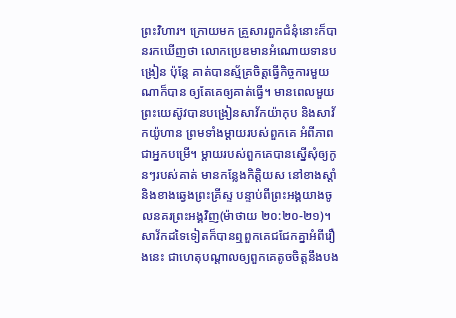ព្រះវិហារ។ ក្រោយមក គ្រួសារពួកជំនុំនោះក៏បានរកឃើញថា លោកប្រេឌមានអំណោយទានបង្រៀន ប៉ុន្តែ គាត់បានស្ម័គ្រចិត្តធ្វើកិច្ចការមួយណាក៏បាន ឲ្យតែគេឲ្យគាត់ធ្វើ។ មានពេលមួយ ព្រះយេស៊ូវបានបង្រៀនសាវ័កយ៉ាកុប និងសាវ័កយ៉ូហាន ព្រមទាំងម្តាយរបស់ពួកគេ អំពីភាពជាអ្នកបម្រើ។ ម្តាយរបស់ពួកគេបានស្នើសុំឲ្យកូនៗរបស់គាត់ មានកន្លែងកិត្តិយស នៅខាងស្តាំ និងខាងឆ្វេងព្រះគ្រីស្ទ បន្ទាប់ពីព្រះអង្គយាងចូលនគរព្រះអង្គវិញ(ម៉ាថាយ ២០:២០-២១)។ សាវ័កដទៃទៀតក៏បានឮពួកគេជជែកគ្នាអំពីរឿងនេះ ជាហេតុបណ្តាលឲ្យពួកគេតូចចិត្តនឹងបង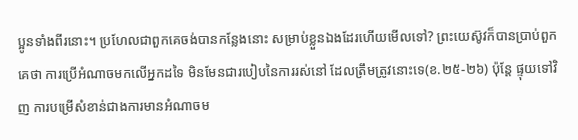ប្អូនទាំងពីរនោះ។ ប្រហែលជាពួកគេចង់បានកន្លែងនោះ សម្រាប់ខ្លួនឯងដែរហើយមើលទៅ? ព្រះយេស៊ូវក៏បានប្រាប់ពួកគេថា ការប្រើអំណាចមកលើអ្នកដទៃ មិនមែនជារបៀបនៃការរស់នៅ ដែលត្រឹមត្រូវនោះទេ(ខ.២៥-២៦) ប៉ុន្តែ ផ្ទុយទៅវិញ ការបម្រើសំខាន់ជាងការមានអំណាចម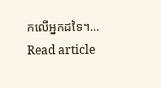កលើអ្នកដទៃ។…
Read article